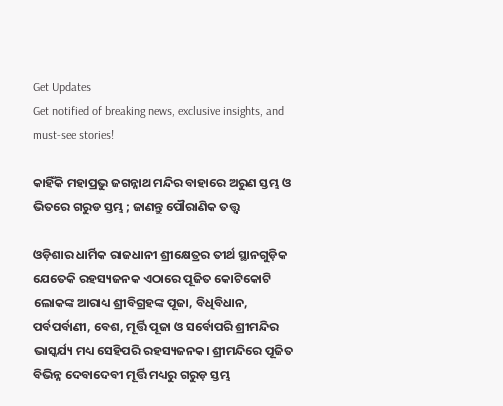Get Updates
Get notified of breaking news, exclusive insights, and must-see stories!

କାହିଁକି ମହାପ୍ରଭୁ ଜଗନ୍ନାଥ ମନ୍ଦିର ବାହାରେ ଅରୁଣ ସ୍ତମ୍ଭ ଓ ଭିତରେ ଗରୁଡ ସ୍ତମ୍ଭ ; ଜାଣନ୍ତୁ ପୌରାଣିକ ତତ୍ତ୍ଵ

ଓଡ଼ିଶାର ଧାର୍ମିକ ରାଜଧାନୀ ଶ୍ରୀକ୍ଷେତ୍ରର ତୀର୍ଥ ସ୍ଥାନଗୁଡ଼ିକ ଯେତେକି ରହସ୍ୟଜନକ ଏଠାରେ ପୂଜିତ କୋଟିକୋଟି ଲୋକଙ୍କ ଆରାଧ୍ୟ ଶ୍ରୀବିଗ୍ରହଙ୍କ ପୂଜା, ବିଧିବିଧାନ, ପର୍ବପର୍ବାଣୀ, ବେଶ, ମୂର୍ତ୍ତି ପୂଜା ଓ ସର୍ବୋପରି ଶ୍ରୀମନ୍ଦିର ଭାସ୍କର୍ଯ୍ୟ ମଧ୍ୟ ସେହିପରି ରହସ୍ୟଜନକ। ଶ୍ରୀମନ୍ଦିରେ ପୂଜିତ ବିଭିନ୍ନ ଦେବାଦେବୀ ମୂର୍ତ୍ତି ମଧ୍ୟରୁ ଗରୁଡ଼ ସ୍ତମ୍ଭ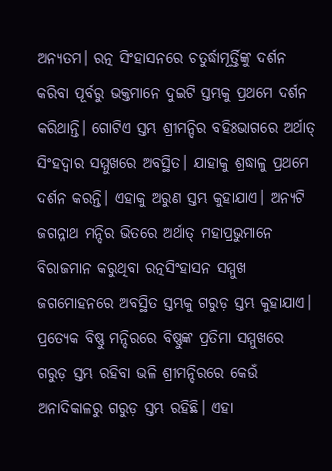ଅନ୍ୟତମ। ରତ୍ନ ସିଂହାସନରେ ଚତୁର୍ଦ୍ଧାମୂର୍ତ୍ତିଙ୍କୁ ଦର୍ଶନ କରିବା ପୂର୍ବରୁ ଭକ୍ତମାନେ ଦୁଇଟି ସ୍ତମ୍ଭକୁ ପ୍ରଥମେ ଦର୍ଶନ କରିଥାନ୍ତି। ଗୋଟିଏ ସ୍ତମ୍ଭ ଶ୍ରୀମନ୍ଦିର ବହିଃଭାଗରେ ଅର୍ଥାତ୍ ସିଂହଦ୍ୱାର ସମ୍ମୁଖରେ ଅବସ୍ଥିତ। ଯାହାକୁ ଶ୍ରଦ୍ଧାଳୁ ପ୍ରଥମେ ଦର୍ଶନ କରନ୍ତି। ଏହାକୁ ଅରୁଣ ସ୍ତମ୍ଭ କୁହାଯାଏ। ଅନ୍ୟଟି ଜଗନ୍ନାଥ ମନ୍ଦିର ଭିତରେ ଅର୍ଥାତ୍ ମହାପ୍ରଭୁମାନେ ବିରାଜମାନ କରୁଥିବା ରତ୍ନସିଂହାସନ ସମ୍ମୁଖ ଜଗମୋହନରେ ଅବସ୍ଥିତ ସ୍ତମ୍ଭକୁ ଗରୁଡ଼ ସ୍ତମ୍ଭ କୁହାଯାଏ। ପ୍ରତ୍ୟେକ ବିଷ୍ଣୁ ମନ୍ଦିରରେ ବିଷ୍ଣୁଙ୍କ ପ୍ରତିମା ସମ୍ମୁଖରେ ଗରୁଡ଼ ସ୍ତମ୍ଭ ରହିବା ଭଳି ଶ୍ରୀମନ୍ଦିରରେ କେଉଁ ଅନାଦିକାଳରୁ ଗରୁଡ଼ ସ୍ତମ୍ଭ ରହିଛି। ଏହା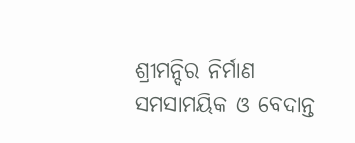ଶ୍ରୀମନ୍ଦିର ନିର୍ମାଣ ସମସାମୟିକ ଓ ବେଦାନ୍ତ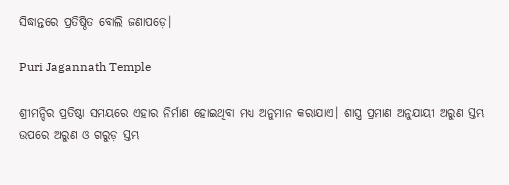ସିଦ୍ଧାନ୍ତରେ ପ୍ରତିଷ୍ଠିତ ବୋଲି ଜଣାପଡ଼େ।

Puri Jagannath Temple

ଶ୍ରୀମନ୍ଦିର ପ୍ରତିଷ୍ଠା ସମୟରେ ଏହାର ନିର୍ମାଣ ହୋଇଥିବା ମଧ୍ୟ ଅନୁମାନ କରାଯାଏ। ଶାସ୍ତ୍ର ପ୍ରମାଣ ଅନୁଯାୟୀ ଅରୁଣ ସ୍ତମ୍ଭ ଉପରେ ଅରୁଣ ଓ ଗରୁଡ଼ ସ୍ତମ୍ଭ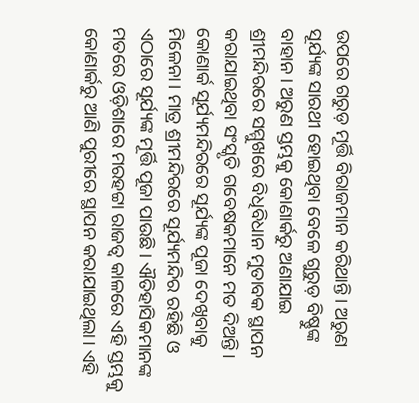ଉପରେ ଗରୁଡ଼ ମୂର୍ତ୍ତି ବିରାଜମାନ କରିଥାନ୍ତି। ଅରୁଣ ସୂର୍ଯ୍ୟଙ୍କ ସାରଥୀ ହୋଇଥିବା ବେଳେ ଗୁରୁଡ଼ ବିଷ୍ଣୁଙ୍କ ବାହାନ। ଅରୁଣ ସ୍ତମ୍ଭକୁ କୋଣାର୍କରୁ ଅଣାଯାଇ ଶ୍ରୀମନ୍ଦିରରେ ସମ୍ମୁଖରେ ବିଧିବିଧାନ ମୁତାବକ ସ୍ଥାପନ କରାଯାଇଥିବା ସଂସ୍କୃତି ଗବେଷକମାନେ ମତ ଦିଅନ୍ତି। କୋଣାର୍କ ସୂର୍ଯ୍ୟମନ୍ଦିରରେ ସୂର୍ଯ୍ୟଙ୍କ ପୂଜା ଦେଖିବାକୁ ମିଳେନା। ମାତ୍ର ଶ୍ରୀମନ୍ଦିରରେ ସୂର୍ଯ୍ୟମନ୍ଦିର ରହିଛି ଓ ଏଠାରେ ସୂର୍ଯ୍ୟଙ୍କ ମୂର୍ତ୍ତି ପୂଜା ପାଉଛି। ଐତିହାସିକମାନଙ୍କ ମତରେ ଓଡ଼ିଶାରେ ମରହଟ୍ଟା ରାଜତ୍ୱ କାଳରେ ଏହି ସ୍ତମ୍ଭକୁ କୋଣାର୍କରୁ ଆଣି ପୁରୀରେ ସ୍ଥାପନ କରାଯାଇଥିଲା। ଏହି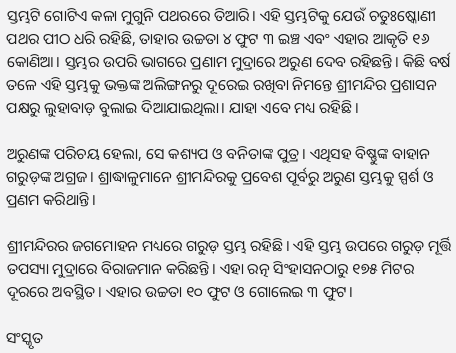ସ୍ତମ୍ଭଟି ଗୋଟିଏ କଳା ମୁଗୁନି ପଥରରେ ତିଆରି। ଏହି ସ୍ତମ୍ଭଟିକୁ ଯେଉଁ ଚତୁଃଷ୍କୋଣୀ ପଥର ପୀଠ ଧରି ରହିଛି, ତାହାର ଉଚ୍ଚତା ୪ ଫୁଟ ୩ ଇଞ୍ଚ ଏବଂ ଏହାର ଆକୃତି ୧୬ କୋଣିଆ। ସ୍ତମ୍ଭର ଉପରି ଭାଗରେ ପ୍ରଣାମ ମୁଦ୍ରାରେ ଅରୁଣ ଦେବ ରହିଛନ୍ତି। କିଛି ବର୍ଷ ତଳେ ଏହି ସ୍ତମ୍ଭକୁ ଭକ୍ତଙ୍କ ଅଲିଙ୍ଗନରୁ ଦୂରେଇ ରଖିବା ନିମନ୍ତେ ଶ୍ରୀମନ୍ଦିର ପ୍ରଶାସନ ପକ୍ଷରୁ ଲୁହାବାଡ଼ ବୁଲାଇ ଦିଆଯାଇଥିଲା। ଯାହା ଏବେ ମଧ୍ୟ ରହିଛି।

ଅରୁଣଙ୍କ ପରିଚୟ ହେଲା, ସେ କଶ୍ୟପ ଓ ବନିତାଙ୍କ ପୁତ୍ର। ଏଥିସହ ବିଷ୍ଣୁଙ୍କ ବାହାନ ଗରୁଡ଼ଙ୍କ ଅଗ୍ରଜ। ଶ୍ରାଦ୍ଧାଳୁମାନେ ଶ୍ରୀମନ୍ଦିରକୁ ପ୍ରବେଶ ପୂର୍ବରୁ ଅରୁଣ ସ୍ତମ୍ଭକୁ ସ୍ପର୍ଶ ଓ ପ୍ରଣମ କରିଥାନ୍ତି।

ଶ୍ରୀମନ୍ଦିରର ଜଗମୋହନ ମଧ୍ୟରେ ଗରୁଡ଼ ସ୍ତମ୍ଭ ରହିଛି। ଏହି ସ୍ତମ୍ଭ ଉପରେ ଗରୁଡ଼ ମୂର୍ତ୍ତି ତପସ୍ୟା ମୁଦ୍ରାରେ ବିରାଜମାନ କରିଛନ୍ତି। ଏହା ରତ୍ନ ସିଂହାସନଠାରୁ ୧୭୫ ମିଟର ଦୂରରେ ଅବସ୍ଥିତ। ଏହାର ଉଚ୍ଚତା ୧୦ ଫୁଟ ଓ ଗୋଲେଇ ୩ ଫୁଟ।

ସଂସ୍କୃତ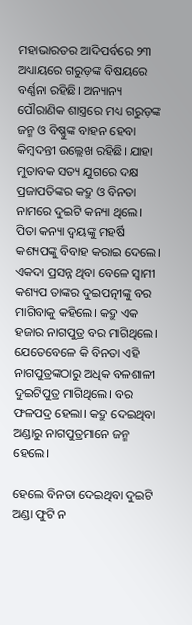ମହାଭାରତର ଆଦିପର୍ବରେ ୨୩ ଅଧ୍ୟାୟରେ ଗରୁଡ଼ଙ୍କ ବିଷୟରେ ବର୍ଣ୍ଣନା ରହିଛି। ଅନ୍ୟାନ୍ୟ ପୌରାଣିକ ଶାସ୍ତ୍ରରେ ମଧ୍ୟ ଗରୁଡ଼ଙ୍କ ଜନ୍ମ ଓ ବିଷ୍ଣୁଙ୍କ ବାହନ ହେବା କିମ୍ବଦନ୍ତୀ ଉଲ୍ଲେଖ ରହିଛି। ଯାହା ମୁତାବକ ସତ୍ୟ ଯୁଗରେ ଦକ୍ଷ ପ୍ରଜାପତିଙ୍କର କଦ୍ରୁ ଓ ବିନତା ନାମରେ ଦୁଇଟି କନ୍ୟା ଥିଲେ। ପିତା କନ୍ୟା ଦ୍ୱୟଙ୍କୁ ମହର୍ଷି କଶ୍ୟପଙ୍କୁ ବିବାହ କରାଇ ଦେଲେ। ଏକଦା ପ୍ରସନ୍ନ ଥିବା ବେଳେ ସ୍ୱାମୀ କଶ୍ୟପ ତାଙ୍କର ଦୁଇପତ୍ନୀଙ୍କୁ ବର ମାଗିବାକୁ କହିଲେ। କଦ୍ରୁ ଏକ ହଜାର ନାଗପୁତ୍ର ବର ମାଗିଥିଲେ। ଯେତେବେଳେ କି ବିନତା ଏହି ନାଗପୁତ୍ରଙ୍କଠାରୁ ଅଧିକ ବଳଶାଳୀ ଦୁଇଟିପୁତ୍ର ମାଗିଥିଲେ। ବର ଫଳପଦ୍ର ହେଲା। କଦ୍ରୁ ଦେଇଥିବା ଅଣ୍ଡାରୁ ନାଗପୁତ୍ରମାନେ ଜନ୍ମ ହେଲେ।

ହେଲେ ବିନତା ଦେଇଥିବା ଦୁଇଟି ଅଣ୍ଡା ଫୁଟି ନ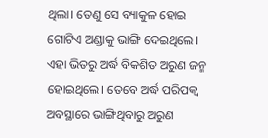ଥିଲା। ତେଣୁ ସେ ବ୍ୟାକୁଳ ହୋଇ ଗୋଟିଏ ଅଣ୍ଡାକୁ ଭାଙ୍ଗି ଦେଇଥିଲେ। ଏହା ଭିତରୁ ଅର୍ଦ୍ଧ ବିକଶିତ ଅରୁଣ ଜନ୍ମ ହୋଇଥିଲେ। ତେବେ ଅର୍ଦ୍ଧ ପରିପକ୍ୱ ଅବସ୍ଥାରେ ଭାଙ୍ଗିଥିବାରୁ ଅରୁଣ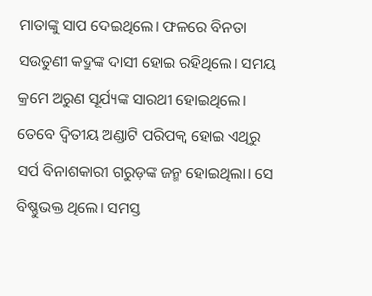ମାତାଙ୍କୁ ସାପ ଦେଇଥିଲେ। ଫଳରେ ବିନତା ସଉତୁଣୀ କଦ୍ରୁଙ୍କ ଦାସୀ ହୋଇ ରହିଥିଲେ। ସମୟ କ୍ରମେ ଅରୁଣ ସୂର୍ଯ୍ୟଙ୍କ ସାରଥୀ ହୋଇଥିଲେ। ତେବେ ଦ୍ୱିତୀୟ ଅଣ୍ଡାଟି ପରିପକ୍ୱ ହୋଇ ଏଥିରୁ ସର୍ପ ବିନାଶକାରୀ ଗରୁଡ଼ଙ୍କ ଜନ୍ମ ହୋଇଥିଲା। ସେ ବିଷ୍ଣୁଭକ୍ତ ଥିଲେ। ସମସ୍ତ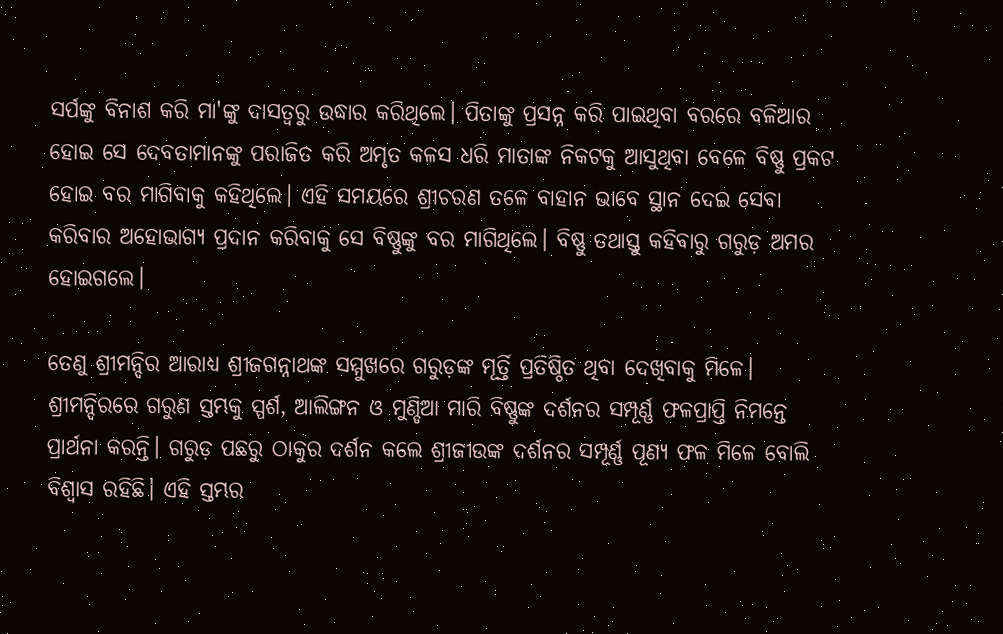ସର୍ପଙ୍କୁ ବିନାଶ କରି ମା'ଙ୍କୁ ଦାସତ୍ୱରୁ ଉଦ୍ଧାର କରିଥିଲେ। ପିତାଙ୍କୁ ପ୍ରସନ୍ନ କରି ପାଇଥିବା ବରରେ ବଳିଆର ହୋଇ ସେ ଦେବତାମାନଙ୍କୁ ପରାଜିତ କରି ଅମୃତ କଳସ ଧରି ମାତାଙ୍କ ନିକଟକୁ ଆସୁଥିବା ବେଳେ ବିଷ୍ଣୁ ପ୍ରକଟ ହୋଇ ବର ମାଗିବାକୁ କହିଥିଲେ। ଏହି ସମୟରେ ଶ୍ରୀଚରଣ ତଳେ ବାହାନ ଭାବେ ସ୍ଥାନ ଦେଇ ସେବା କରିବାର ଅହୋଭାଗ୍ୟ ପ୍ରଦାନ କରିବାକୁ ସେ ବିଷ୍ଣୁଙ୍କୁ ବର ମାଗିଥିଲେ। ବିଷ୍ଣୁ ତଥାସ୍ତୁ କହିବାରୁ ଗରୁଡ଼ ଅମର ହୋଇଗଲେ।

ତେଣୁ ଶ୍ରୀମନ୍ଦିର ଆରାଧ୍ୟ ଶ୍ରୀଜଗନ୍ନାଥଙ୍କ ସମ୍ମୁଖରେ ଗରୁଡ଼ଙ୍କ ମୂର୍ତ୍ତି ପ୍ରତିଷ୍ଠିତ ଥିବା ଦେଖିବାକୁ ମିଳେ। ଶ୍ରୀମନ୍ଦିରରେ ଗରୁଣ ସ୍ତମ୍ଭକୁ ସ୍ପର୍ଶ, ଆଲିଙ୍ଗନ ଓ ମୁଣ୍ଡିଆ ମାରି ବିଷ୍ଣୁଙ୍କ ଦର୍ଶନର ସମ୍ପୂର୍ଣ୍ଣ ଫଳପ୍ରାପ୍ତି ନିମନ୍ତେ ପ୍ରାର୍ଥନା କରନ୍ତି। ଗରୁଡ଼ ପଛରୁ ଠାକୁର ଦର୍ଶନ କଲେ ଶ୍ରୀଜୀଉଙ୍କ ଦର୍ଶନର ସମ୍ପୂର୍ଣ୍ଣ ପୂଣ୍ୟ ଫଳ ମିଳେ ବୋଲି ବିଶ୍ୱାସ ରହିଛି। ଏହି ସ୍ତମ୍ଭର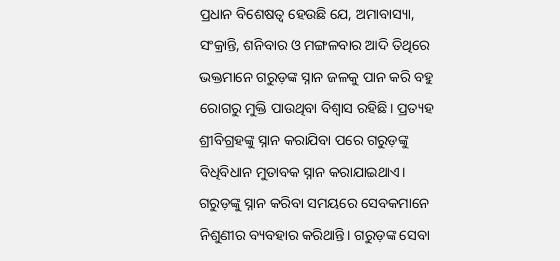ପ୍ରଧାନ ବିଶେଷତ୍ୱ ହେଉଛି ଯେ, ଅମାବାସ୍ୟା, ସଂକ୍ରାନ୍ତି, ଶନିବାର ଓ ମଙ୍ଗଳବାର ଆଦି ତିଥିରେ ଭକ୍ତମାନେ ଗରୁଡ଼ଙ୍କ ସ୍ନାନ ଜଳକୁ ପାନ କରି ବହୁ ରୋଗରୁ ମୁକ୍ତି ପାଉଥିବା ବିଶ୍ୱାସ ରହିଛି। ପ୍ରତ୍ୟହ ଶ୍ରୀବିଗ୍ରହଙ୍କୁ ସ୍ନାନ କରାଯିବା ପରେ ଗରୁଡ଼ଙ୍କୁ ବିଧିବିଧାନ ମୁତାବକ ସ୍ନାନ କରାଯାଇଥାଏ। ଗରୁଡ଼ଙ୍କୁ ସ୍ନାନ କରିବା ସମୟରେ ସେବକମାନେ ନିଶୁଣୀର ବ୍ୟବହାର କରିଥାନ୍ତି। ଗରୁଡ଼ଙ୍କ ସେବା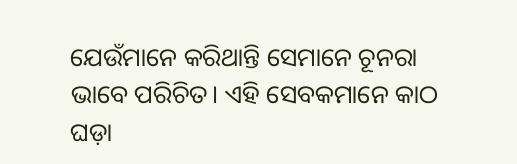ଯେଉଁମାନେ କରିଥାନ୍ତି ସେମାନେ ଚୂନରା ଭାବେ ପରିଚିତ। ଏହି ସେବକମାନେ କାଠ ଘଡ଼ା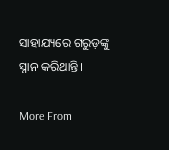ସାହାଯ୍ୟରେ ଗରୁଡ଼ଙ୍କୁ ସ୍ନାନ କରିଥାନ୍ତି।

More From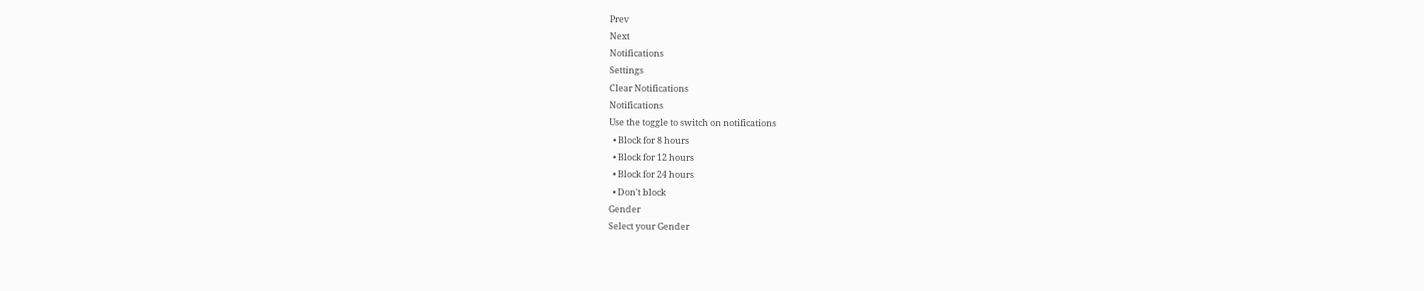Prev
Next
Notifications
Settings
Clear Notifications
Notifications
Use the toggle to switch on notifications
  • Block for 8 hours
  • Block for 12 hours
  • Block for 24 hours
  • Don't block
Gender
Select your Gender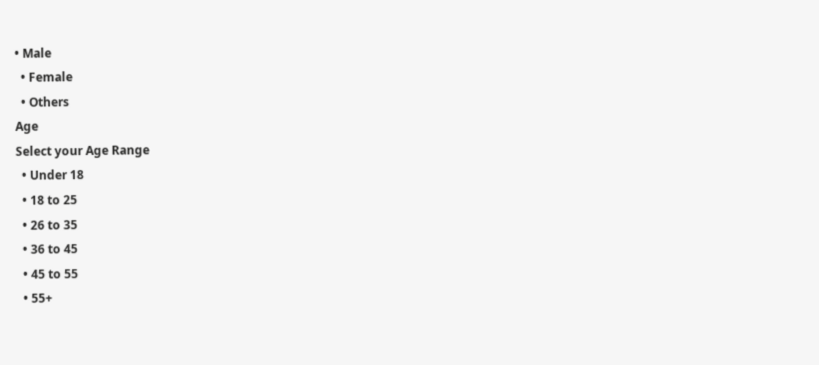• Male
  • Female
  • Others
Age
Select your Age Range
  • Under 18
  • 18 to 25
  • 26 to 35
  • 36 to 45
  • 45 to 55
  • 55+